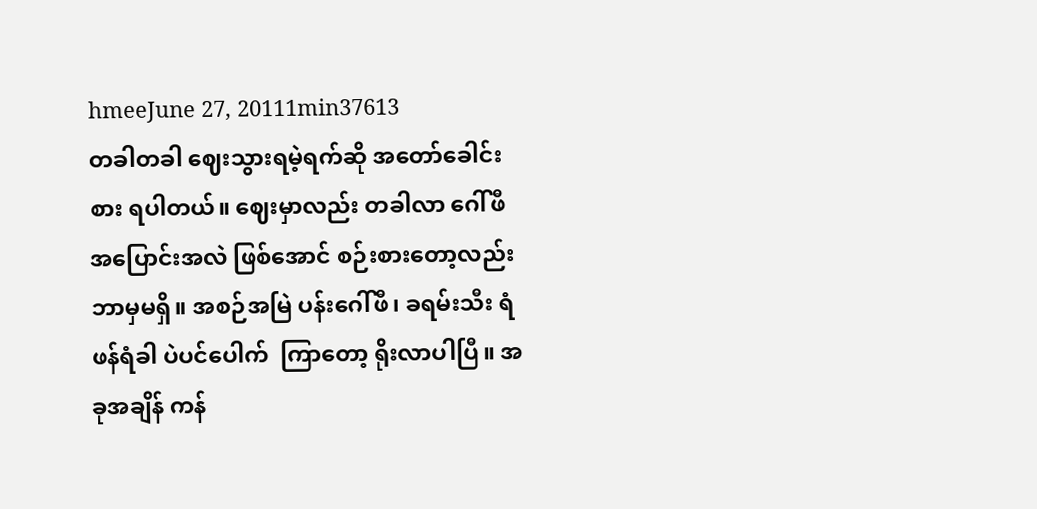hmeeJune 27, 20111min37613
တခါတခါ ဈေးသွားရမဲ့ရက်ဆို အတော်ခေါင်းစား ရပါတယ်။ ဈေးမှာလည်း တခါလာ ဂေါ်ဖီ အပြောင်းအလဲ ဖြစ်အောင် စဉ်းစားတော့လည်း ဘာမှမရှိ။ အစဉ်အမြဲ ပန်းဂေါ်ဖီ၊ ခရမ်းသီး ရံဖန်ရံခါ ပဲပင်ပေါက်  ကြာတော့ ရိုးလာပါပြီ။ အခုအချိန် ကန်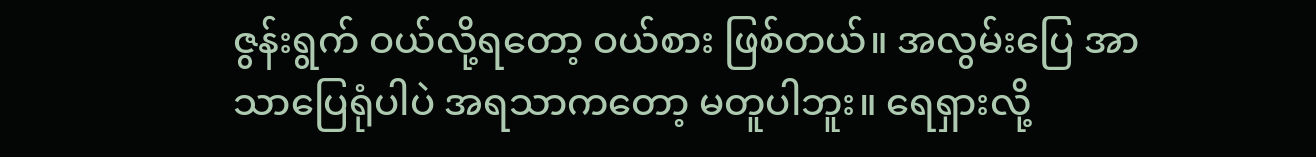ဇွန်းရွက် ဝယ်လို့ရတော့ ဝယ်စား ဖြစ်တယ်။ အလွမ်းပြေ အာသာပြေရုံပါပဲ အရသာကတော့ မတူပါဘူး။ ရေရှားလို့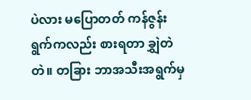ပဲလား မပြောတတ် ကန်ဇွန်းရွက်ကလည်း စားရတာ ချွှဲတဲတဲ။ တခြား ဘာအသီးအရွက်မှ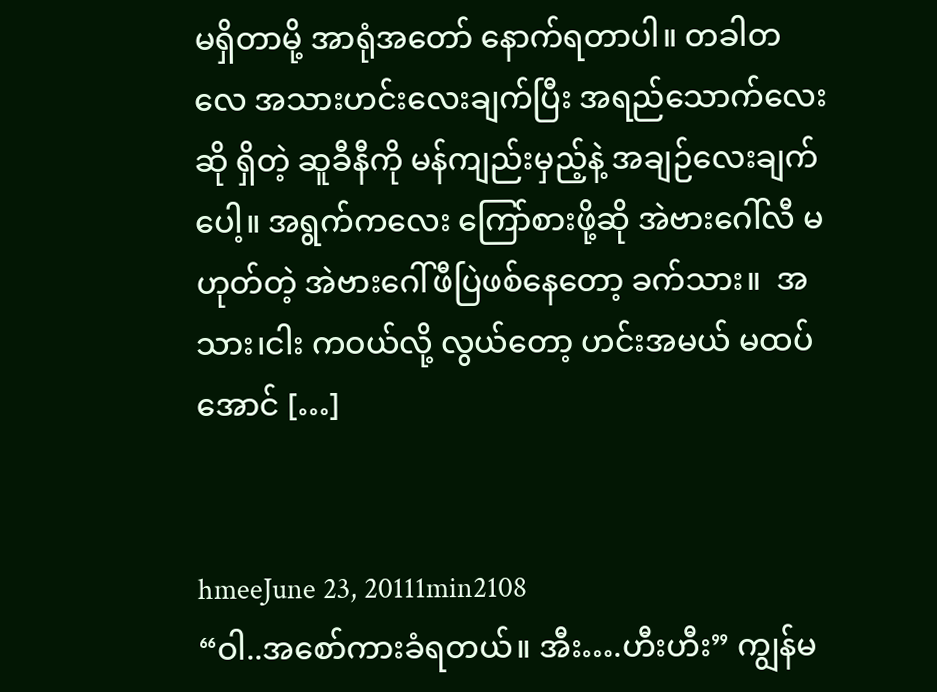မရှိတာမို့ အာရုံအတော် နောက်ရတာပါ။ တခါတလေ အသားဟင်းလေးချက်ပြီး အရည်သောက်လေးဆို ရှိတဲ့ ဆူခီနီကို မန်ကျည်းမှည့်နဲ့ အချဉ်လေးချက်ပေါ့။ အရွက်ကလေး ကြော်စားဖို့ဆို အဲဗားဂေါ်လီ မဟုတ်တဲ့ အဲဗားဂေါ်ဖီပြဲဖစ်နေတော့ ခက်သား။  အသား၊ငါး ကဝယ်လို့ လွယ်တော့ ဟင်းအမယ် မထပ်အောင် […]


hmeeJune 23, 20111min2108
“ဝါ..အစော်ကားခံရတယ်။ အီး….ဟီးဟီး” ကျွန်မ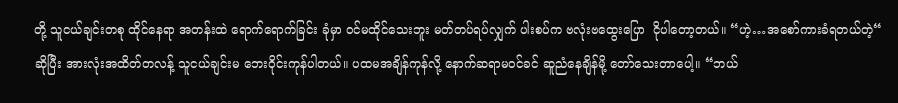တို့ သူငယ်ချင်းတစု ထိုင်နေရာ အတန်းထဲ ရောက်ရောက်ခြင်း ခုံမှာ ဝင်မထိုင်သေးဘူး မတ်တပ်ရပ်လျှက် ပါးစပ်က ဗလုံးဗထွေးပြော  ငိုပါတော့တယ်။ “ဟဲ့…အစော်ကားခံရတယ်တဲ့“ ဆိုပြီး အားလုံးအထိတ်တလန့် သူငယ်ချင်းမ ဘေးဝိုင်းကုန်ပါတယ်။ ပထမအချိန်ကုန်လို့ နောက်ဆရာမဝင်ခင် ဆူညံနေချိန်မို့ တော်သေးတာပေါ့။ “ဘယ်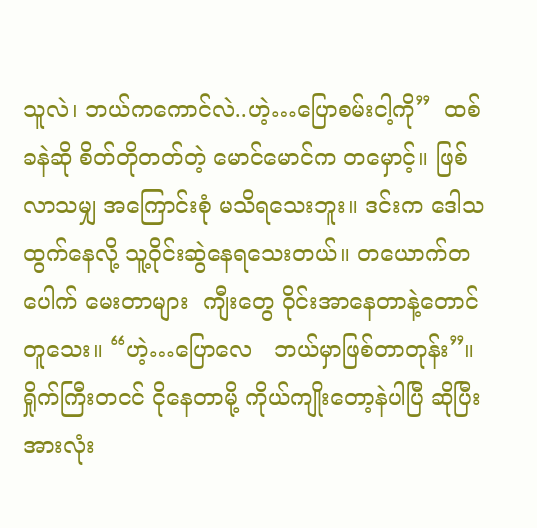သူလဲ၊ ဘယ်ကကောင်လဲ..ဟဲ့…ပြောစမ်းငါ့ကို”  ထစ်ခနဲဆို စိတ်တိုတတ်တဲ့ မောင်မောင်က တမှောင့်။ ဖြစ်လာသမျှ အကြောင်းစုံ မသိရသေးဘူး။ ဒင်းက ဒေါသထွက်နေလို့ သူ့ဝိုင်းဆွဲနေရသေးတယ်။ တယောက်တပေါက် မေးတာများ  ကျီးတွေ ဝိုင်းအာနေတာနဲ့တောင် တူသေး။ “ဟဲ့…ပြောလေ   ဘယ်မှာဖြစ်တာတုန်း”။ ရှိုက်ကြီးတငင် ငိုနေတာမို့ ကိုယ်ကျိုးတော့နဲပါပြီ ဆိုပြီး အားလုံး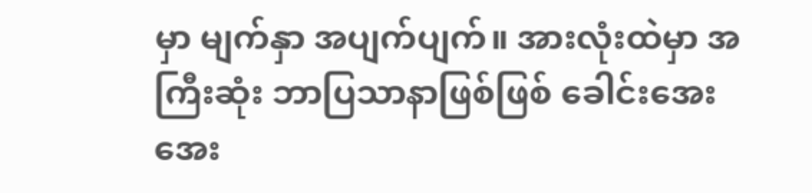မှာ မျက်နှာ အပျက်ပျက်။ အားလုံးထဲမှာ အကြီးဆုံး ဘာပြသာနာဖြစ်ဖြစ် ခေါင်းအေးအေး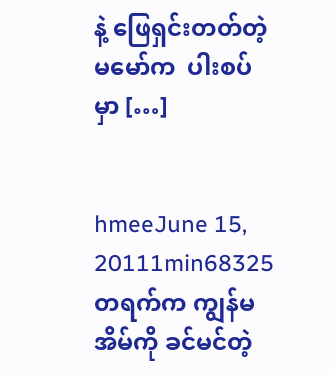နဲ့ ဖြေရှင်းတတ်တဲ့ မမော်က  ပါးစပ်မှာ […]


hmeeJune 15, 20111min68325
တရက်က ကျွန်မအိမ်ကို ခင်မင်တဲ့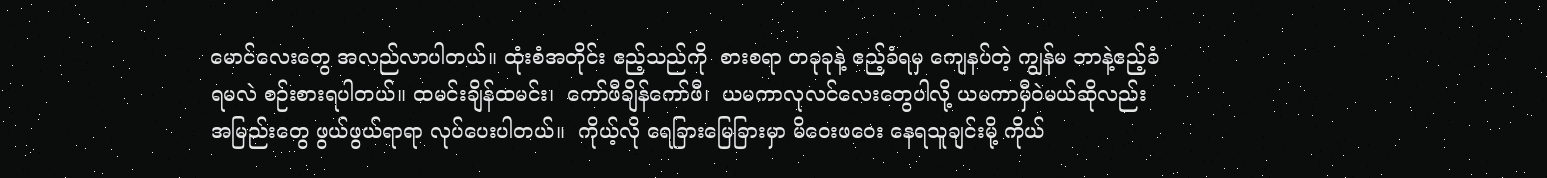မောင်လေးတွေ အလည်လာပါတယ်။ ထုံးစံအတိုင်း ဧည့်သည်ကို  စားစရာ တခုခုနဲ့ ဧည့်ခံရမှ ကျေနပ်တဲ့ ကျွန်မ ဘာနဲ့ဧည့်ခံရမလဲ စဉ်းစားရပါတယ်။ ထမင်းချိန်ထမင်း၊  ကော်ဖီချိန်ကော်ဖီ၊  ယမကာလုလင်လေးတွေပါလို့ ယမကာမှီဝဲမယ်ဆိုလည်း အမြည်းတွေ ဖွယ်ဖွယ်ရာရာ လုပ်ပေးပါတယ်။  ကိုယ့်လို ရေခြားမြေခြားမှာ မိဝေးဖဝေး နေရသူချင်းမို့ ကိုယ်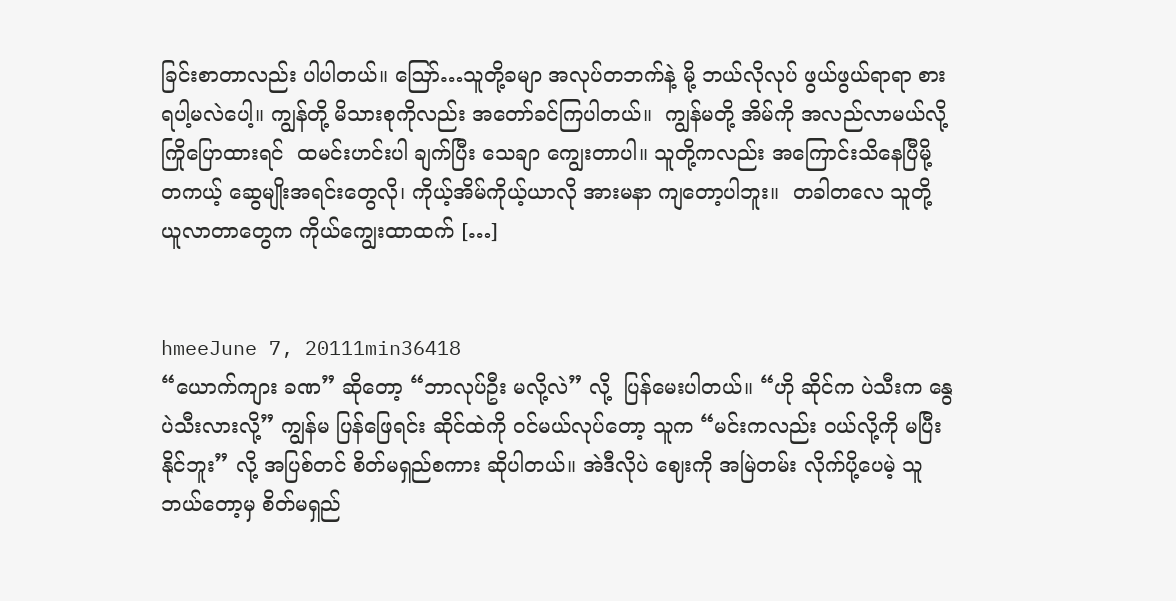ခြင်းစာတာလည်း ပါပါတယ်။ ဪ…သူတို့ခမျာ အလုပ်တဘက်နဲ့ မို့ ဘယ်လိုလုပ် ဖွယ်ဖွယ်ရာရာ စားရပါ့မလဲပေါ့။ ကျွန်တို့ မိသားစုကိုလည်း အတော်ခင်ကြပါတယ်။  ကျွန်မတို့ အိမ်ကို အလည်လာမယ်လို့  ကြိုပြောထားရင်  ထမင်းဟင်းပါ ချက်ပြီး သေချာ ကျွေးတာပါ။ သူတို့ကလည်း အကြောင်းသိနေပြီမို့ တကယ့် ဆွေမျိုးအရင်းတွေလို၊ ကိုယ့်အိမ်ကိုယ့်ယာလို အားမနာ ကျတော့ပါဘူး။  တခါတလေ သူတို့ ယူလာတာတွေက ကိုယ်ကျွေးထာထက် […]


hmeeJune 7, 20111min36418
“ယောက်ကျား ခဏ” ဆိုတော့ “ဘာလုပ်ဦး မလို့လဲ” လို့  ပြန်မေးပါတယ်။ “ဟို ဆိုင်က ပဲသီးက နွေပဲသီးလားလို့” ကျွန်မ ပြန်ဖြေရင်း ဆိုင်ထဲကို ဝင်မယ်လုပ်တော့ သူက “မင်းကလည်း ဝယ်လို့ကို မပြီးနိုင်ဘူး” လို့ အပြစ်တင် စိတ်မရှည်စကား ဆိုပါတယ်။ အဲဒီလိုပဲ ဈေးကို အမြဲတမ်း လိုက်ပို့ပေမဲ့ သူ ဘယ်တော့မှ စိတ်မရှည်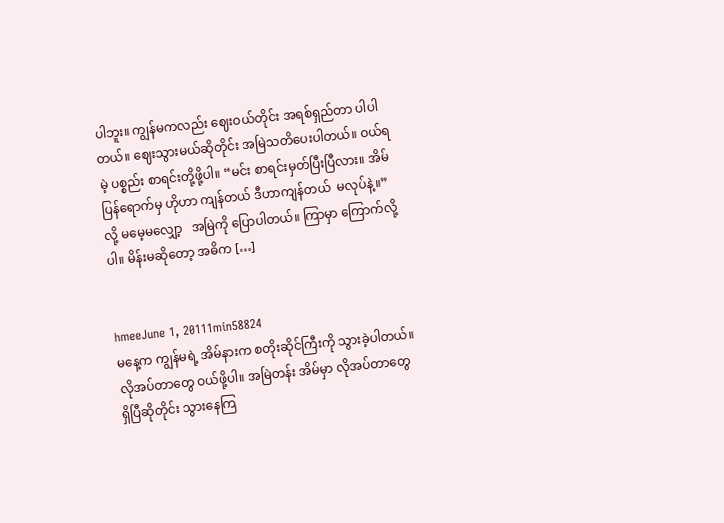ပါဘူး။ ကျွန်မကလည်း ဈေးဝယ်တိုင်း အရစ်ရှည်တာ ပါပါတယ်။ ဈေးသွားမယ်ဆိုတိုင်း အမြဲသတိပေးပါတယ်။ ဝယ်ရမဲ့ ပစ္စည်း စာရင်းတို့ဖို့ပါ။ “မင်း စာရင်းမှတ်ပြီးပြီလား။ အိမ်ပြန်ရောက်မှ ဟိုဟာ ကျန်တယ် ဒီဟာကျန်တယ်  မလုပ်နဲ့။” လို့ မမေ့မလျှော့   အမြဲကို ပြောပါတယ်။ ကြာမှာ ကြောက်လို့ပါ။ မိန်းမဆိုတော့ အဓိက […]


hmeeJune 1, 20111min58824
မနေ့က ကျွန်မရဲ့ အိမ်နားက စတိုးဆိုင်ကြီးကို သွားခဲ့ပါတယ်။ လိုအပ်တာတွေ ဝယ်ဖို့ပါ။ အမြဲတန်း အိမ်မှာ လိုအပ်တာတွေ ရှိပြီဆိုတိုင်း သွားနေကြ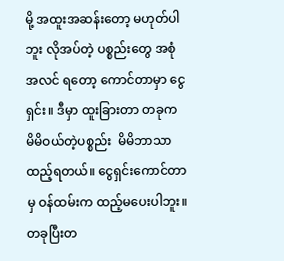မို့ အထူးအဆန်းတော့ မဟုတ်ပါဘူး လိုအပ်တဲ့ ပစ္စည်းတွေ အစုံအလင် ရတော့ ကောင်တာမှာ ငွေရှင်း။ ဒီမှာ ထူးခြားတာ တခုက မိမိဝယ်တဲ့ပစ္စည်း  မိမိဘာသာ ထည့်ရတယ်။ ငွေရှင်းကောင်တာမှ ဝန်ထမ်းက ထည့်မပေးပါဘူး။ တခုပြီးတ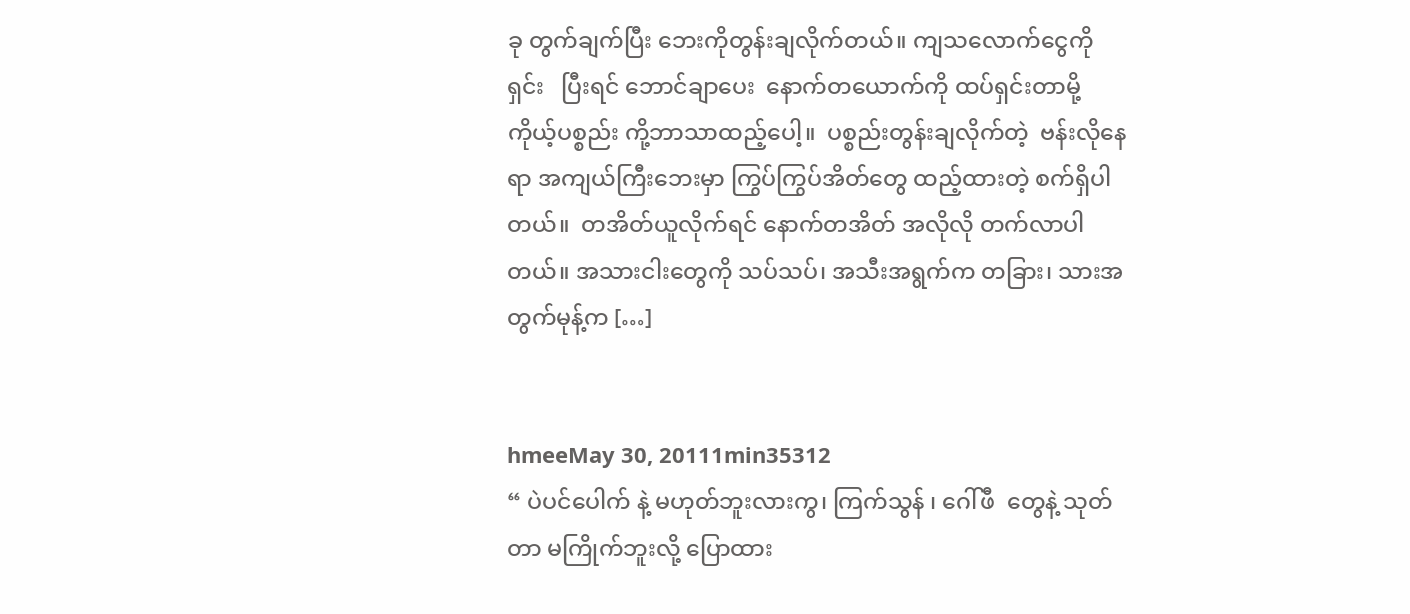ခု တွက်ချက်ပြီး ဘေးကိုတွန်းချလိုက်တယ်။ ကျသလောက်ငွေကိုရှင်း   ပြီးရင် ဘောင်ချာပေး  နောက်တယောက်ကို ထပ်ရှင်းတာမို့ ကိုယ့်ပစ္စည်း ကို့ဘာသာထည့်ပေါ့။  ပစ္စည်းတွန်းချလိုက်တဲ့  ဗန်းလိုနေရာ အကျယ်ကြီးဘေးမှာ ကြွပ်ကြွပ်အိတ်တွေ ထည့်ထားတဲ့ စက်ရှိပါတယ်။  တအိတ်ယူလိုက်ရင် နောက်တအိတ် အလိုလို တက်လာပါတယ်။ အသားငါးတွေကို သပ်သပ်၊ အသီးအရွက်က တခြား၊ သားအတွက်မုန့်က […]


hmeeMay 30, 20111min35312
“ ပဲပင်ပေါက် နဲ့ မဟုတ်ဘူးလားကွ၊ ကြက်သွန် ၊ ဂေါ်ဖီ  တွေနဲ့ သုတ်တာ မကြိုက်ဘူးလို့ ပြောထား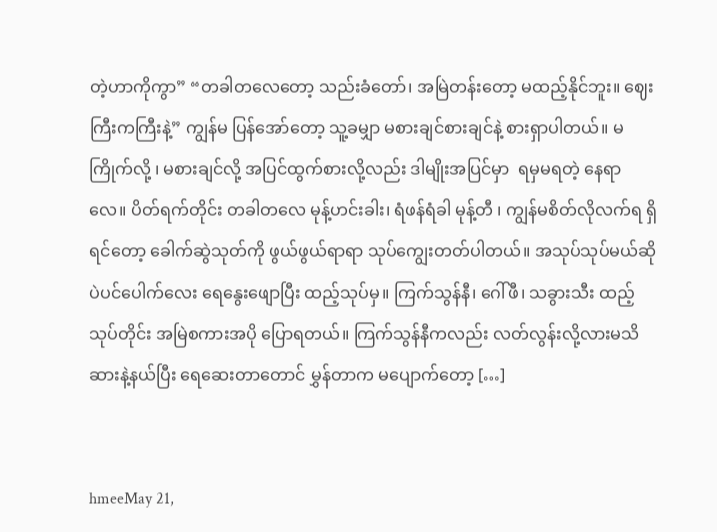တဲ့ဟာကိုကွာ” “တခါတလေတော့ သည်းခံတော်၊ အမြဲတန်းတော့ မထည့်နိုင်ဘူး။ ဈေးကြီးကကြီးနဲ့” ကျွန်မ ပြန်အော်တော့ သူ့ခမျှာ မစားချင်စားချင်နဲ့ စားရှာပါတယ်။ မကြိုက်လို့ ၊ မစားချင်လို့ အပြင်ထွက်စားလို့လည်း ဒါမျိုးအပြင်မှာ  ရမှမရတဲ့ နေရာလေ။ ပိတ်ရက်တိုင်း တခါတလေ မုန့်ဟင်းခါး၊ ရံဖန်ရံခါ မုန့်တီ ၊ ကျွန်မစိတ်လိုလက်ရ ရှိရင်တော့ ခေါက်ဆွဲသုတ်ကို ဖွယ်ဖွယ်ရာရာ သုပ်ကျွေးတတ်ပါတယ်။ အသုပ်သုပ်မယ်ဆို ပဲပင်ပေါက်လေး ရေနွေးဖျောပြီး ထည့်သုပ်မှ။ ကြက်သွန်နီ၊ ဂေါ်ဖီ၊ သခွားသီး ထည့်သုပ်တိုင်း အမြဲစကားအပို ပြောရတယ်။ ကြက်သွန်နီကလည်း လတ်လွန်းလို့လားမသိ ဆားနဲ့နယ်ပြီး ရေဆေးတာတောင် မွှန်တာက မပျောက်တော့ […]


hmeeMay 21,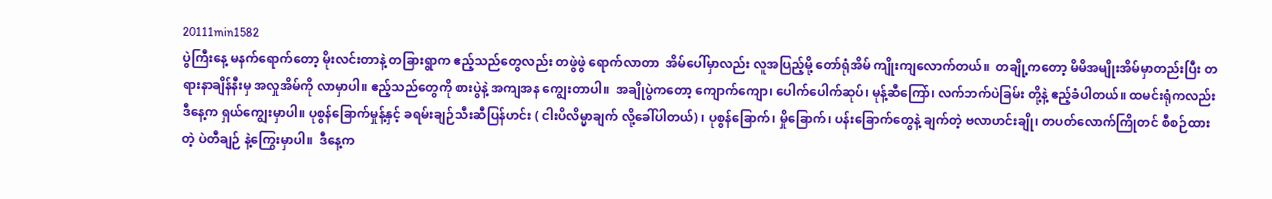20111min1582
ပွဲကြီးနေ့ မနက်ရောက်တော့ မိုးလင်းတာနဲ့ တခြားရွာက ဧည့်သည်တွေလည်း တဖွဲဖွဲ ရောက်လာတာ  အိမ်ပေါ်မှာလည်း လူအပြည့်မို့ တော်ရုံအိမ် ကျိုးကျလောက်တယ်။  တချို့ကတော့ မိမိအမျိုးအိမ်မှာတည်းပြီး တရားနာချိန်နီးမှ အလှုအိမ်ကို လာမှာပါ။ ဧည့်သည်တွေကို စားပွဲနဲ့ အကျအန ကျွေးတာပါ။  အချိုပွဲကတော့ ကျောက်ကျော၊ ပေါက်ပေါက်ဆုပ်၊ မုန့်ဆီကြော်၊ လက်ဘက်ပဲခြမ်း တို့နဲ့ ဧည့်ခံပါတယ်။ ထမင်းရုံကလည်း ဒီနေ့က ရှယ်ကျွေးမှာပါ။ ပုစွန်ခြောက်မှုန့်နှင့် ခရမ်းချဉ်သီးဆီပြန်ဟင်း ( ငါးပိလိမ္မာချက် လို့ခေါ်ပါတယ်) ၊ ပုစွန်ခြောက်၊ မှိုခြောက်၊ ပန်းခြောက်တွေနဲ့ ချက်တဲ့ ဗလာဟင်းချို၊ တပတ်လောက်ကြိုတင် စီစဉ်ထားတဲ့ ပဲတီချဉ် နဲ့ကြွေးမှာပါ။  ဒီနေ့က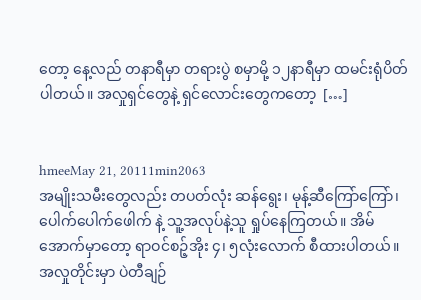တော့ နေ့လည် တနာရီမှာ တရားပွဲ စမှာမို့ ၁၂နာရီမှာ ထမင်းရုံပိတ်ပါတယ်။ အလှုရှင်တွေနဲ့ ရှင်လောင်းတွေကတော့  […]


hmeeMay 21, 20111min2063
အမျိုးသမီးတွေလည်း တပတ်လုံး ဆန်ရွေး၊ မုန့်ဆီကြော်ကြော်၊ ပေါက်ပေါက်ဖေါက် နဲ့ သူ့အလုပ်နဲ့သူ ရှုပ်နေကြတယ်။ အိမ်အောက်မှာတော့ ရာဝင်စဉ့်အိုး ၄၊ ၅လုံးလောက် စီထားပါတယ်။ အလှုတိုင်းမှာ ပဲတီချဉ်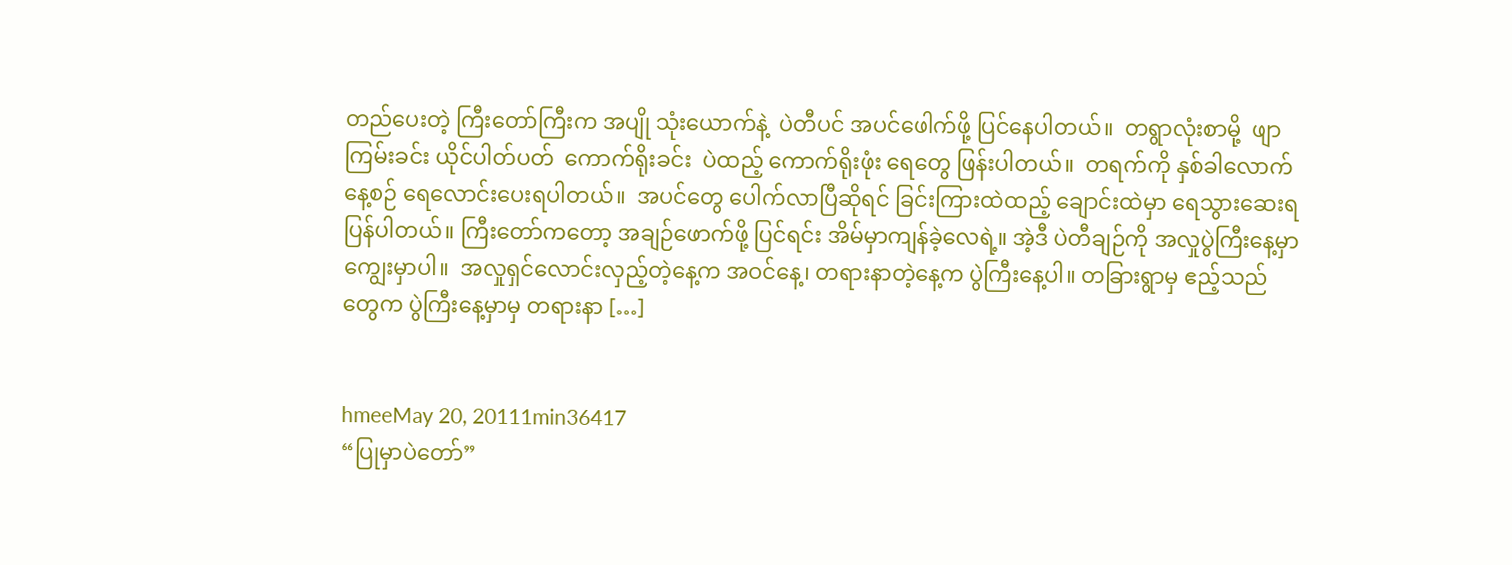တည်ပေးတဲ့ ကြီးတော်ကြီးက အပျို သုံးယောက်နဲ့  ပဲတီပင် အပင်ဖေါက်ဖို့ ပြင်နေပါတယ်။  တရွာလုံးစာမို့  ဖျာကြမ်းခင်း ယိုင်ပါတ်ပတ်  ကောက်ရိုးခင်း  ပဲထည့် ကောက်ရိုးဖုံး ရေတွေ ဖြန်းပါတယ်။  တရက်ကို နှစ်ခါလောက် နေ့စဉ် ရေလောင်းပေးရပါတယ်။  အပင်တွေ ပေါက်လာပြီဆိုရင် ခြင်းကြားထဲထည့် ချောင်းထဲမှာ ရေသွားဆေးရပြန်ပါတယ်။ ကြီးတော်ကတော့ အချဉ်ဖောက်ဖို့ ပြင်ရင်း အိမ်မှာကျန်ခဲ့လေရဲ့။ အဲ့ဒီ ပဲတီချဉ်ကို အလှုပွဲကြီးနေ့မှာ ကျွေးမှာပါ။  အလှုရှင်လောင်းလှည့်တဲ့နေ့က အဝင်နေ့၊ တရားနာတဲ့နေ့က ပွဲကြီးနေ့ပါ။ တခြားရွာမှ ဧည့်သည်တွေက ပွဲကြီးနေ့မှာမှ တရားနာ […]


hmeeMay 20, 20111min36417
“ပြုမှာပဲတော်”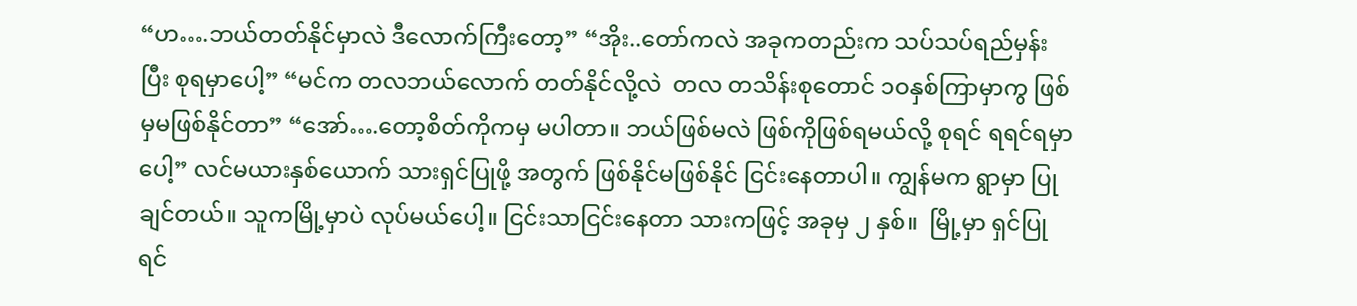“ဟ….ဘယ်တတ်နိုင်မှာလဲ ဒီလောက်ကြီးတော့” “အိုး..တော်ကလဲ အခုကတည်းက သပ်သပ်ရည်မှန်းပြီး စုရမှာပေါ့” “မင်က တလဘယ်လောက် တတ်နိုင်လို့လဲ  တလ တသိန်းစုတောင် ၁ဝနှစ်ကြာမှာကွ ဖြစ်မှမဖြစ်နိုင်တာ” “အော်….တော့စိတ်ကိုကမှ မပါတာ။ ဘယ်ဖြစ်မလဲ ဖြစ်ကိုဖြစ်ရမယ်လို့ စုရင် ရရင်ရမှာပေါ့” လင်မယားနှစ်ယောက် သားရှင်ပြုဖို့ အတွက် ဖြစ်နိုင်မဖြစ်နိုင် ငြင်းနေတာပါ။ ကျွန်မက ရွာမှာ ပြုချင်တယ်။ သူကမြို့မှာပဲ လုပ်မယ်ပေါ့။ ငြင်းသာငြင်းနေတာ သားကဖြင့် အခုမှ ၂ နှစ်။  မြို့မှာ ရှင်ပြုရင်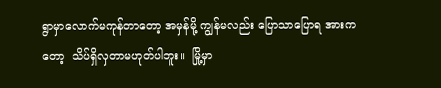ရွာမှာလောက်မကုန်တာတော့ အမှန်မို့ ကျွန်မလည်း ပြောသာပြောရ အားကတော့  သိပ်ရှိလှတာမဟုတ်ပါဘူး။  မြို့မှာ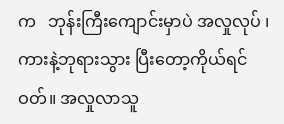က   ဘုန်းကြီးကျောင်းမှာပဲ အလှုလုပ် ၊ ကားနဲ့ဘုရားသွား ပြီးတော့ကိုယ်ရင်ဝတ်။ အလှုလာသူ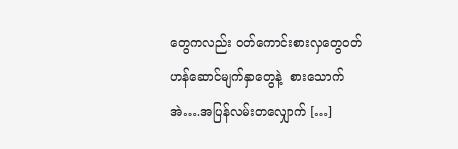တွေကလည်း ဝတ်ကောင်းစားလှတွေဝတ် ဟန်ဆောင်မျက်နှာတွေနဲ့  စားသောက် အဲ….အပြန်လမ်းတလျှောက် […]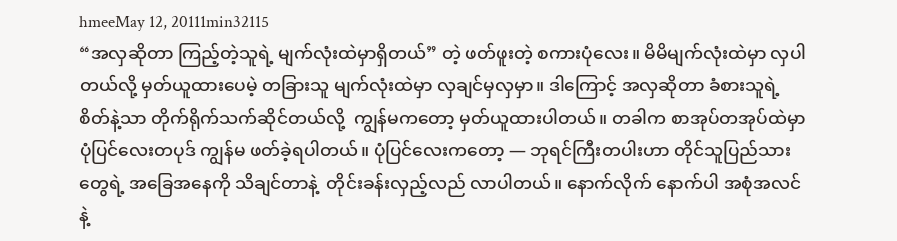hmeeMay 12, 20111min32115
“အလှဆိုတာ ကြည့်တဲ့သူရဲ့ မျက်လုံးထဲမှာရှိတယ်” တဲ့ ဖတ်ဖူးတဲ့ စကားပုံလေး။ မိမိမျက်လုံးထဲမှာ လှပါတယ်လို့ မှတ်ယူထားပေမဲ့ တခြားသူ မျက်လုံးထဲမှာ လှချင်မှလှမှာ။ ဒါကြောင့် အလှဆိုတာ ခံစားသူရဲ့ စိတ်နဲ့သာ တိုက်ရိုက်သက်ဆိုင်တယ်လို့  ကျွန်မကတော့ မှတ်ယူထားပါတယ်။ တခါက စာအုပ်တအုပ်ထဲမှာ ပုံပြင်လေးတပုဒ် ကျွန်မ ဖတ်ခဲ့ရပါတယ်။ ပုံပြင်လေးကတော့ — ဘုရင်ကြီးတပါးဟာ တိုင်သူပြည်သားတွေရဲ့ အခြေအနေကို သိချင်တာနဲ့  တိုင်းခန်းလှည့်လည် လာပါတယ်။ နောက်လိုက် နောက်ပါ အစုံအလင်နဲ့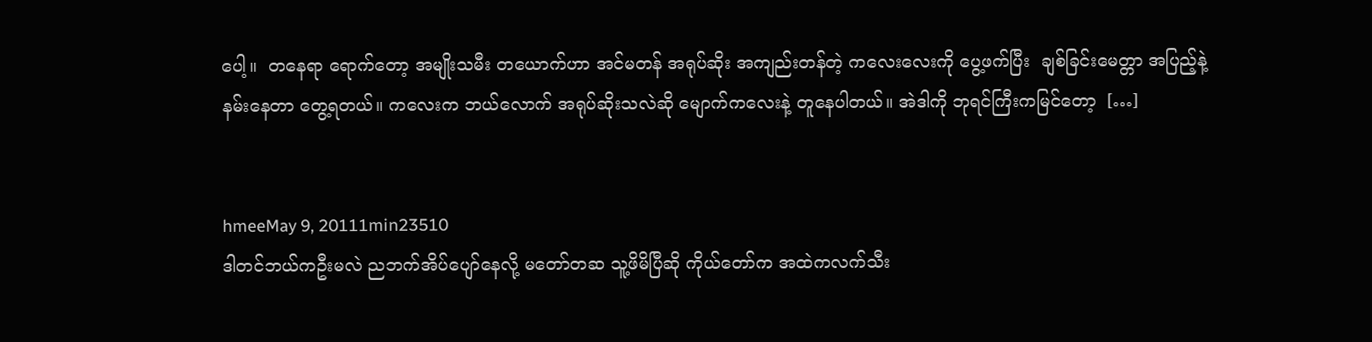ပေါ့။  တနေရာ ရောက်တော့ အမျိုးသမီး တယောက်ဟာ အင်မတန် အရုပ်ဆိုး အကျည်းတန်တဲ့ ကလေးလေးကို ပွေ့ဖက်ပြီး  ချစ်ခြင်းမေတ္တာ အပြည့်နဲ့ နမ်းနေတာ တွေ့ရတယ်။ ကလေးက ဘယ်လောက် အရုပ်ဆိုးသလဲဆို မျောက်ကလေးနဲ့ တူနေပါတယ်။ အဲဒါကို ဘုရင်ကြီးကမြင်တော့  […]


hmeeMay 9, 20111min23510
ဒါတင်ဘယ်ကဦးမလဲ ညဘက်အိပ်ပျော်နေလို့ မတော်တဆ သူ့ဖိမိပြီဆို ကိုယ်တော်က အထဲကလက်သီး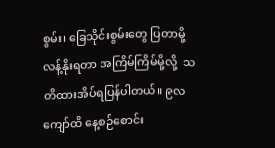စွမ်း၊ ခြေသိုင်းစွမ်းတွေ ပြတာမို့ လန့်နိုးရတာ အကြိမ်ကြိမ်မို့လို့  သတိထားအိပ်ရပြန်ပါတယ်။ ၉လကျော်ထိ နေ့စဉ်စောင်း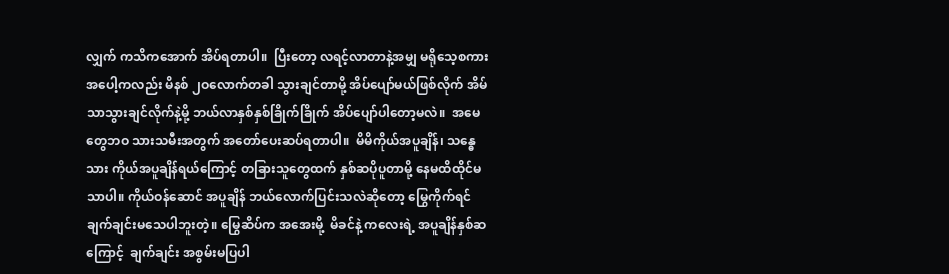လျှက် ကသိကအောက် အိပ်ရတာပါ။  ပြီးတော့ လရင့်လာတာနဲ့အမျှ မရိုသေ့စကား  အပေါ့ကလည်း မိနစ် ၂ဝလောက်တခါ သွားချင်တာမို့ အိပ်ပျော်မယ်ဖြစ်လိုက် အိမ်သာသွားချင်လိုက်နဲ့မို့ ဘယ်လာနှစ်နှစ်ခြိုက်ခြိုက် အိပ်ပျော်ပါတော့မလဲ။  အမေတွေဘဝ သားသမီးအတွက် အတော်ပေးဆပ်ရတာပါ။  မိမိကိုယ်အပူချိန်၊ သန္ဓေသား ကိုယ်အပူချိန်ရယ်ကြောင့် တခြားသူတွေထက် နှစ်ဆပိုပူတာမို့ နေမထိထိုင်မသာပါ။ ကိုယ်ဝန်ဆောင် အပူချိန် ဘယ်လောက်ပြင်းသလဲဆိုတော့ မြွေကိုက်ရင် ချက်ချင်းမသေပါဘူးတဲ့။ မြွေဆိပ်က အအေးမို့  မိခင်နဲ့ ကလေးရဲ့ အပူချိန်နှစ်ဆကြောင့်  ချက်ချင်း အစွမ်းမပြပါ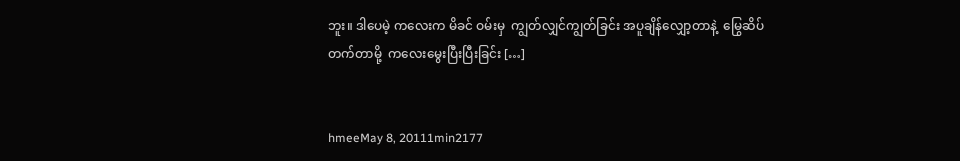ဘူး။ ဒါပေမဲ့ ကလေးက မိခင် ဝမ်းမှ  ကျွတ်လျှင်ကျွတ်ခြင်း အပူချိန်လျှော့တာနဲ့  မြွေဆိပ်တက်တာမို့  ကလေးမွေးပြီးပြီးခြင်း […]


hmeeMay 8, 20111min2177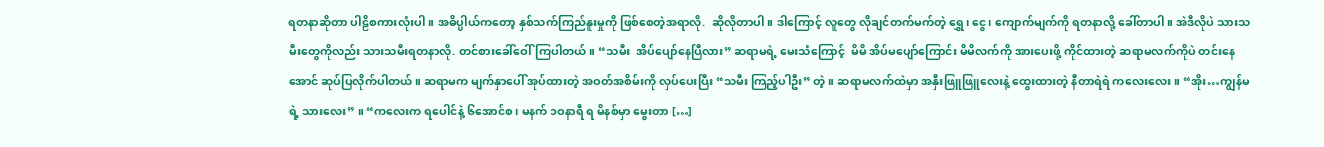ရတနာဆိုတာ ပါဠိစကားလုံးပါ။ အဓိပ္ပါယ်ကတော့ နှစ်သက်ကြည်နူးမှုကို ဖြစ်စေတဲ့အရာလို.  ဆိုလိုတာပါ။ ဒါကြောင့် လူတွေ လိုချင်တက်မက်တဲ့ ရွှေ၊ ငွေ၊ ကျောက်မျက်ကို ရတနာလို့ ခေါ်တာပါ။ အဲဒီလိုပဲ သားသမီးတွေကိုလည်း သားသမီးရတနာလို. တင်စားခေါ်ဝေါ်ကြပါတယ်။ “သမီး  အိပ်ပျော်နေပြီလား” ဆရာမရဲ့ မေးသံကြောင့်  မိမိ အိပ်မပျော်ကြောင်း မိမိလက်ကို အားပေးဖို့ ကိုင်ထားတဲ့ ဆရာမလက်ကိုပဲ တင်းနေအောင် ဆုပ်ပြလိုက်ပါတယ်။ ဆရာမက မျက်နှာပေါ် အုပ်ထားတဲ့ အဝတ်အစိမ်းကို လှပ်ပေးပြီး “သမီး ကြည့်ပါဦး” တဲ့။ ဆရာမလက်ထဲမှာ အနှီးဖြူဖြူလေးနဲ့ ထွေးထားတဲ့ နီတာရဲရဲ ကလေးလေး။ “အိုး…ကျွန်မရဲ့ သားလေး” ။ “ကလေးက ရပေါင်နဲ့ ၆အောင်စ ၊ မနက် ၁ဝနာရီ ရ မိနစ်မှာ မွေးတာ […]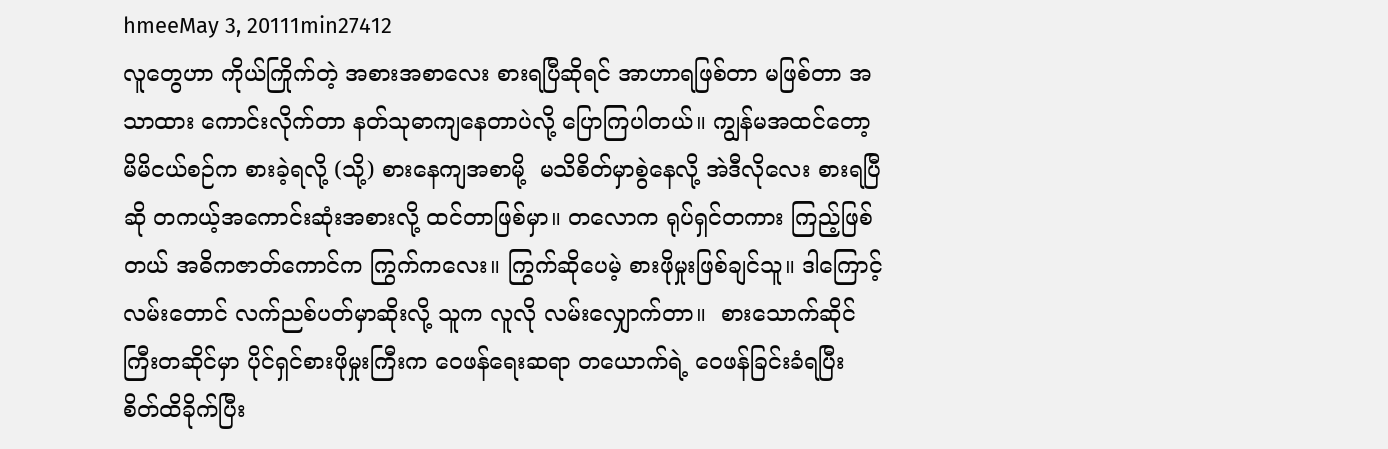hmeeMay 3, 20111min27412
လူတွေဟာ ကိုယ်ကြိုက်တဲ့ အစားအစာလေး စားရပြီဆိုရင် အာဟာရဖြစ်တာ မဖြစ်တာ အသာထား ကောင်းလိုက်တာ နတ်သုဓာကျနေတာပဲလို့ ပြောကြပါတယ်။ ကျွန်မအထင်တော့  မိမိငယ်စဉ်က စားခဲ့ရလို့ (သို့) စားနေကျအစာမို့  မသိစိတ်မှာစွဲနေလို့ အဲဒီလိုလေး စားရပြီဆို တကယ့်အကောင်းဆုံးအစားလို့ ထင်တာဖြစ်မှာ။ တလောက ရုပ်ရှင်တကား ကြည့်ဖြစ်တယ် အဓိကဇာတ်ကောင်က ကြွက်ကလေး။ ကြွက်ဆိုပေမဲ့ စားဖိုမှုးဖြစ်ချင်သူ။ ဒါကြောင့်လမ်းတောင် လက်ညစ်ပတ်မှာဆိုးလို့ သူက လူလို လမ်းလျှောက်တာ။  စားသောက်ဆိုင်ကြီးတဆိုင်မှာ ပိုင်ရှင်စားဖိုမှုးကြီးက ဝေဖန်ရေးဆရာ တယောက်ရဲ့ ဝေဖန်ခြင်းခံရပြီး စိတ်ထိခိုက်ပြီး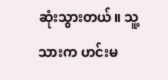ဆုံးသွားတယ်။ သူ့သားက ဟင်းမ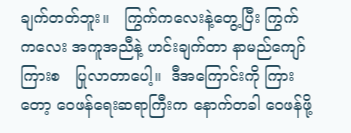ချက်တတ်ဘူး။   ကြွက်ကလေးနဲ့တွေ့ပြီး ကြွက်ကလေး အကူအညီနဲ့ ဟင်းချက်တာ နာမည်ကျော်ကြားစ   ပြုလာတာပေါ့။  ဒီအကြောင်းကို ကြားတော့ ဝေဖန်ရေးဆရာကြီးက နောက်တခါ ဝေဖန်ဖို့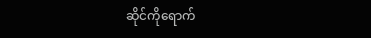ဆိုင်ကိုရောက်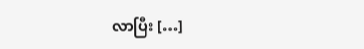လာပြီး […]